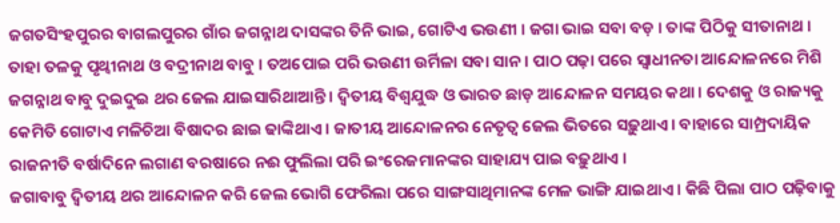ଜଗତସିଂହପୁରର ବାଗଲପୁରର ଗାଁର ଜଗନ୍ନାଥ ଦାସଙ୍କର ତିନି ଭାଇ, ଗୋଟିଏ ଭଉଣୀ । ଜଗା ଭାଇ ସବା ବଡ଼ । ତାଙ୍କ ପିଠିକୁ ସୀତାନାଥ । ତାହା ତଳକୁ ପୃଥ୍ୱୀନାଥ ଓ ବଦ୍ରୀନାଥ ବାବୁ । ତଅପୋଇ ପରି ଭଉଣୀ ଉର୍ମିଳା ସବା ସାନ । ପାଠ ପଢ଼ା ପରେ ସ୍ୱାଧୀନତା ଆନ୍ଦୋଳନରେ ମିଶି ଜଗନ୍ନାଥ ବାବୁ ଦୁଇଦୁଇ ଥର ଜେଲ ଯାଇସାରିଥାଆନ୍ତି । ଦ୍ୱିତୀୟ ବିଶ୍ୱଯୁଦ୍ଧ ଓ ଭାରତ ଛାଡ଼ ଆନ୍ଦୋଳନ ସମୟର କଥା । ଦେଶକୁ ଓ ରାଜ୍ୟକୁ କେମିତି ଗୋଟାଏ ମଳିଚିଆ ବିଷାଦର ଛାଇ ଢାଙ୍କିଥାଏ । ଜାତୀୟ ଆନ୍ଦୋଳନର ନେତୃତ୍ୱ ଜେଲ ଭିତରେ ସଢ଼ୁଥାଏ । ବାହାରେ ସାମ୍ପ୍ରଦାୟିକ ରାଜନୀତି ବର୍ଷାଦିନେ ଲଗାଣ ବରଷାରେ ନଈ ଫୁଲିଲା ପରି ଇଂରେଜମାନଙ୍କର ସାହାଯ୍ୟ ପାଇ ବଢ଼ୁଥାଏ ।
ଜଗାବାବୁ ଦ୍ୱିତୀୟ ଥର ଆନ୍ଦୋଳନ କରି ଜେଲ ଭୋଗି ଫେରିଲା ପରେ ସାଙ୍ଗସାଥିମାନଙ୍କ ମେଳ ଭାଙ୍ଗି ଯାଇଥାଏ । କିଛି ପିଲା ପାଠ ପଢ଼ିବାକୁ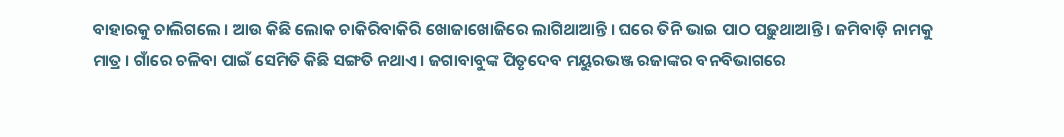ବାହାରକୁ ଚାଲିଗଲେ । ଆଉ କିଛି ଲୋକ ଚାକିରିବାକିରି ଖୋଜାଖୋଜିରେ ଲାଗିଥାଆନ୍ତି । ଘରେ ତିନି ଭାଇ ପାଠ ପଢ଼ୁଥାଆନ୍ତି । ଜମିବାଡ଼ି ନାମକୁ ମାତ୍ର । ଗାଁରେ ଚଳିବା ପାଇଁ ସେମିତି କିଛି ସଙ୍ଗତି ନଥାଏ । ଜଗାବାବୁଙ୍କ ପିତୃଦେବ ମୟୁରଭଞ୍ଜ ରଜାଙ୍କର ବନବିଭାଗରେ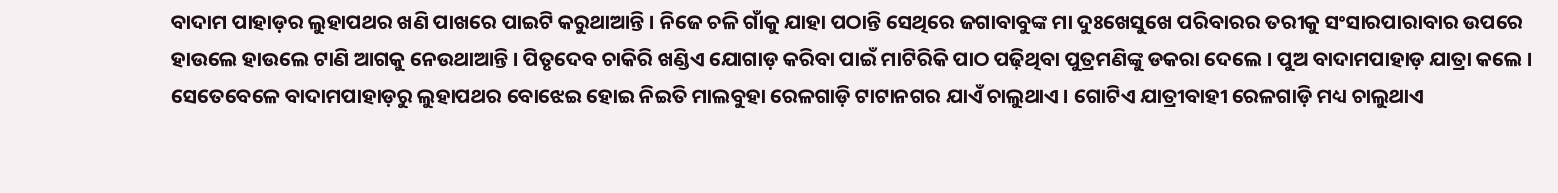ବାଦାମ ପାହାଡ଼ର ଲୁହାପଥର ଖଣି ପାଖରେ ପାଇଟି କରୁଥାଆନ୍ତି । ନିଜେ ଚଳି ଗାଁକୁ ଯାହା ପଠାନ୍ତି ସେଥିରେ ଜଗାବାବୁଙ୍କ ମା ଦୁଃଖେସୁଖେ ପରିବାରର ତରୀକୁ ସଂସାରପାରାବାର ଉପରେ ହାଉଲେ ହାଉଲେ ଟାଣି ଆଗକୁ ନେଉଥାଆନ୍ତି । ପିତୃଦେବ ଚାକିରି ଖଣ୍ଡିଏ ଯୋଗାଡ଼ କରିବା ପାଇଁ ମାଟିରିକି ପାଠ ପଢ଼ିଥିବା ପୁତ୍ରମଣିଙ୍କୁ ଡକରା ଦେଲେ । ପୁଅ ବାଦାମପାହାଡ଼ ଯାତ୍ରା କଲେ ।
ସେତେବେଳେ ବାଦାମପାହାଡ଼ରୁ ଲୁହାପଥର ବୋଝେଇ ହୋଇ ନିଇତି ମାଲବୁହା ରେଳଗାଡ଼ି ଟାଟାନଗର ଯାଏଁ ଚାଲୁଥାଏ । ଗୋଟିଏ ଯାତ୍ରୀବାହୀ ରେଳଗାଡ଼ି ମଧ୍ୟ ଚାଲୁଥାଏ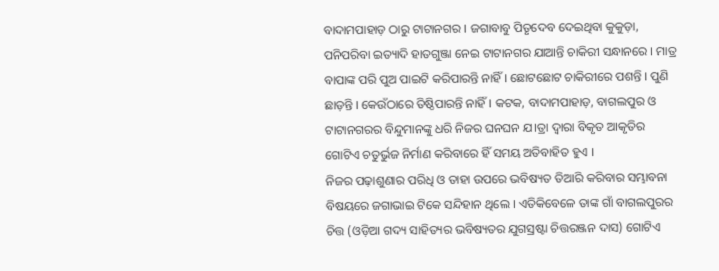ବାଦାମପାହାଡ଼ ଠାରୁ ଟାଟାନଗର । ଜଗାବାବୁ ପିତୃଦେବ ଦେଇଥିବା କୁକୁଡ଼ା, ପନିପରିବା ଇତ୍ୟାଦି ହାତଗୁଞ୍ଜା ନେଇ ଟାଟାନଗର ଯାଆନ୍ତି ଚାକିରୀ ସନ୍ଧାନରେ । ମାତ୍ର ବାପାଙ୍କ ପରି ପୁଅ ପାଇଟି କରିପାରନ୍ତି ନାହିଁ । ଛୋଟଛୋଟ ଚାକିରୀରେ ପଶନ୍ତି । ପୁଣି ଛାଡ଼ନ୍ତି । କେଉଁଠାରେ ତିଷ୍ଠିପାରନ୍ତି ନାହିଁ । କଟକ, ବାଦାମପାହାଡ଼, ବାଗଲପୁର ଓ ଟାଟାନଗରର ବିନ୍ଦୁମାନଙ୍କୁ ଧରି ନିଜର ଘନଘନ ଯ।ତ୍ରା ଦ୍ୱାରା ବିକୃତ ଆକୃତିର ଗୋଟିଏ ଚତୁର୍ଭୁଜ ନିର୍ମାଣ କରିବାରେ ହିଁ ସମୟ ଅତିବାହିତ ହୁଏ ।
ନିଜର ପଢ଼ାଶୁଣାର ପରିଧି ଓ ତାହା ଉପରେ ଭବିଷ୍ୟତ ତିଆରି କରିବାର ସମ୍ଭାବନା ବିଷୟରେ ଜଗାଭାଇ ଟିକେ ସନ୍ଦିହାନ ଥିଲେ । ଏତିକିବେଳେ ତାଙ୍କ ଗାଁ ବାଗଲପୁରର ଚିତ୍ତ (ଓଡ଼ିଆ ଗଦ୍ୟ ସାହିତ୍ୟର ଭବିଷ୍ୟତର ଯୁଗସ୍ରଷ୍ଟା ଚିତ୍ତରଞ୍ଜନ ଦାସ) ଗୋଟିଏ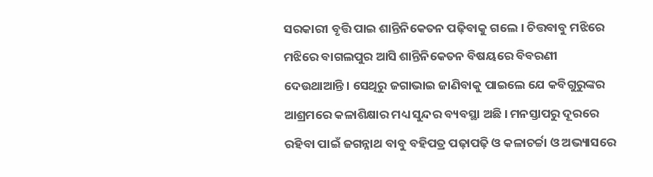ସରକାରୀ ବୃତ୍ତି ପାଇ ଶାନ୍ତିନିକେତନ ପଢ଼ିବାକୁ ଗଲେ । ଚିତ୍ତବାବୁ ମଝିରେ ମଝିରେ ବାଗଲପୁର ଆସି ଶାନ୍ତିନିକେତନ ବିଷୟରେ ବିବରଣୀ ଦେଉଥାଆନ୍ତି । ସେଥିରୁ ଜଗାଭାଇ ଜାଣିବାକୁ ପାଇଲେ ଯେ କବିଗୁରୁଙ୍କର ଆଶ୍ରମରେ କଳାଶିକ୍ଷାର ମଧ୍ୟ ସୁନ୍ଦର ବ୍ୟବସ୍ଥା ଅଛି । ମନସ୍ତାପରୁ ଦୂରରେ ରହିବା ପାଇଁ ଜଗନ୍ନାଥ ବାବୁ ବହିପତ୍ର ପଢ଼ାପଢ଼ି ଓ କଳାଚର୍ଚ୍ଚା ଓ ଅଭ୍ୟାସରେ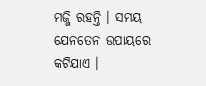ମଜ୍ଜି ରହନ୍ତି । ସମୟ ଯେନତେନ ଉପାୟରେ କଟିଯାଏ ।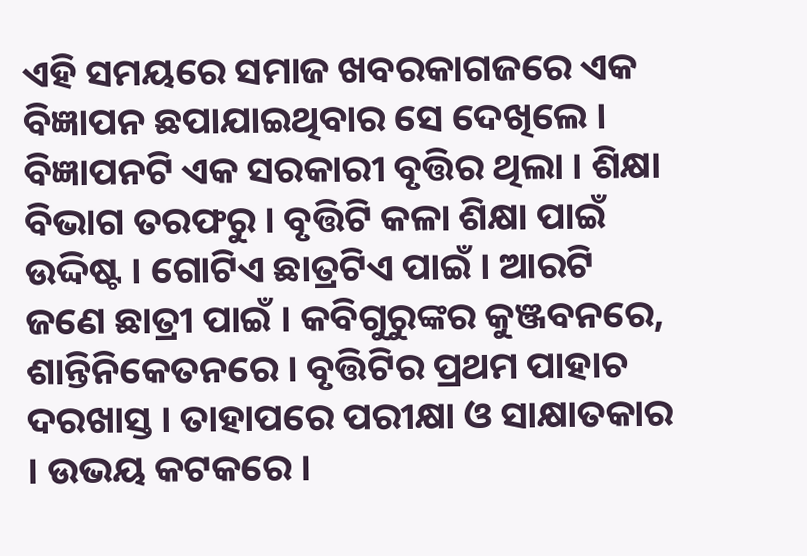ଏହି ସମୟରେ ସମାଜ ଖବରକାଗଜରେ ଏକ ବିଜ୍ଞାପନ ଛପାଯାଇଥିବାର ସେ ଦେଖିଲେ । ବିଜ୍ଞାପନଟି ଏକ ସରକାରୀ ବୃତ୍ତିର ଥିଲା । ଶିକ୍ଷା ବିଭାଗ ତରଫରୁ । ବୃତ୍ତିଟି କଳା ଶିକ୍ଷା ପାଇଁ ଉଦ୍ଦିଷ୍ଟ । ଗୋଟିଏ ଛାତ୍ରଟିଏ ପାଇଁ । ଆରଟି ଜଣେ ଛାତ୍ରୀ ପାଇଁ । କବିଗୁରୁଙ୍କର କୁଞ୍ଜବନରେ, ଶାନ୍ତିନିକେତନରେ । ବୃତ୍ତିଟିର ପ୍ରଥମ ପାହାଚ ଦରଖାସ୍ତ । ତାହାପରେ ପରୀକ୍ଷା ଓ ସାକ୍ଷାତକାର । ଉଭୟ କଟକରେ ।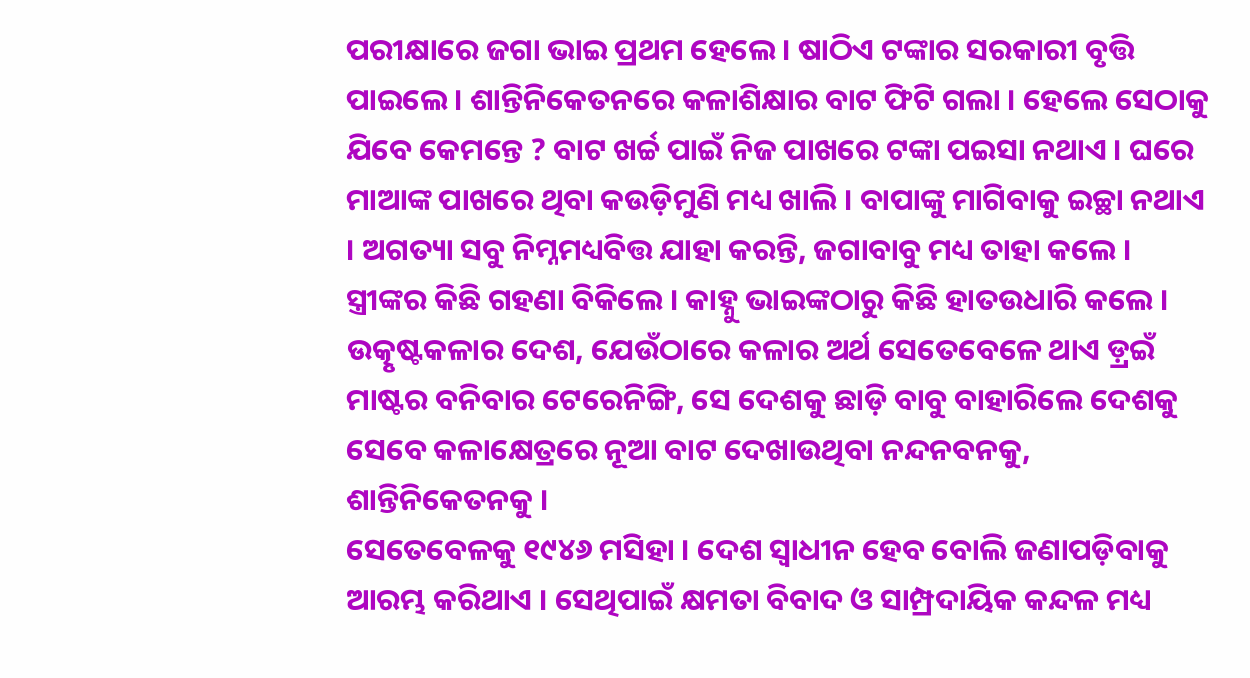ପରୀକ୍ଷାରେ ଜଗା ଭାଇ ପ୍ରଥମ ହେଲେ । ଷାଠିଏ ଟଙ୍କାର ସରକାରୀ ବୃତ୍ତି ପାଇଲେ । ଶାନ୍ତିନିକେତନରେ କଳାଶିକ୍ଷାର ବାଟ ଫିଟି ଗଲା । ହେଲେ ସେଠାକୁ ଯିବେ କେମନ୍ତେ ? ବାଟ ଖର୍ଚ୍ଚ ପାଇଁ ନିଜ ପାଖରେ ଟଙ୍କା ପଇସା ନଥାଏ । ଘରେ ମାଆଙ୍କ ପାଖରେ ଥିବା କଉଡ଼ିମୁଣି ମଧ୍ୟ ଖାଲି । ବାପାଙ୍କୁ ମାଗିବାକୁ ଇଚ୍ଛା ନଥାଏ । ଅଗତ୍ୟା ସବୁ ନିମ୍ନମଧ୍ୟବିତ୍ତ ଯାହା କରନ୍ତି, ଜଗାବାବୁ ମଧ୍ୟ ତାହା କଲେ । ସ୍ତ୍ରୀଙ୍କର କିଛି ଗହଣା ବିକିଲେ । କାହ୍ନୁ ଭାଇଙ୍କଠାରୁ କିଛି ହାତଉଧାରି କଲେ । ଉତ୍କୃଷ୍ଟକଳାର ଦେଶ, ଯେଉଁଠାରେ କଳାର ଅର୍ଥ ସେତେବେଳେ ଥାଏ ଡ଼୍ରଇଁ ମାଷ୍ଟର ବନିବାର ଟେରେନିଙ୍ଗି, ସେ ଦେଶକୁ ଛାଡ଼ି ବାବୁ ବାହାରିଲେ ଦେଶକୁ ସେବେ କଳାକ୍ଷେତ୍ରରେ ନୂଆ ବାଟ ଦେଖାଉଥିବା ନନ୍ଦନବନକୁ, ଶାନ୍ତିନିକେତନକୁ ।
ସେତେବେଳକୁ ୧୯୪୬ ମସିହା । ଦେଶ ସ୍ୱାଧୀନ ହେବ ବୋଲି ଜଣାପଡ଼ିବାକୁ ଆରମ୍ଭ କରିଥାଏ । ସେଥିପାଇଁ କ୍ଷମତା ବିବାଦ ଓ ସାମ୍ପ୍ରଦାୟିକ କନ୍ଦଳ ମଧ୍ୟ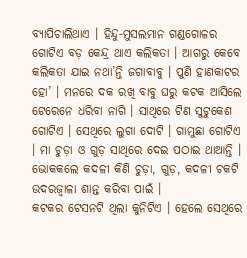ବ୍ୟାପିଚାଲିଥାଏ । ହିନ୍ଦୁ-ମୁସଲମାନ ଗଣ୍ଡଗୋଳର ଗୋଟିଏ ବଡ଼ କେନ୍ଦ୍ର ଥାଏ କଲିକତା । ଆଗରୁ କେବେ କଲିକତା ଯାଇ ନଥା’ନ୍ତି ଜଗାବାବୁ । ପୁଣି ହାଣକାଟର ହୋ’ । ମନରେ ଦକ ରଖି ବାବୁ ଘରୁ କଟକ ଆସିଲେ ଟେରେନେ ଧରିବା ନାଗି । ସାଥିରେ ଟିଣ ସୁଟୁକେଶ ଗୋଟିଏ । ସେଥିରେ ଲୁଗା ଦୋଟି । ଗାମୁଛା ଗୋଟିଏ । ମା ଚୁଡ଼ା ଓ ଗୁଡ଼ ସାଥିରେ ଦେଇ ପଠାଇ ଥାଆନ୍ତି । ଭୋକକଲେ କଦଳୀ କିଣି ଚୁଡ଼ା, ଗୁଡ଼, କଦଳୀ ଚକଟି ଉଦରଜ୍ୱାଳା ଶାନ୍ତ କରିବା ପାଇଁ ।
କଟକର ଟେସନଟି ଥିଲା କୁନିଟିଏ । ହେଲେ ସେଥିରେ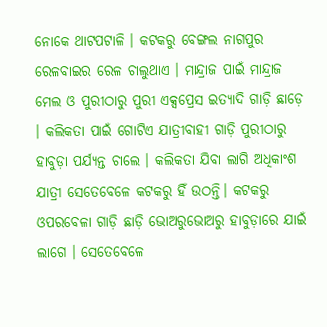ନୋକେ ଥାଟପଟାଳି । କଟକରୁ ବେଙ୍ଗଲ ନାଗପୁର ରେଳବାଇର ରେଳ ଚାଲୁଥାଏ । ମାନ୍ଦ୍ରାଜ ପାଇଁ ମାନ୍ଦ୍ରାଜ ମେଲ ଓ ପୁରୀଠାରୁ ପୁରୀ ଏକ୍ସପ୍ରେସ ଇତ୍ୟାଦି ଗାଡ଼ି ଛାଡ଼େ । କଲିକତା ପାଇଁ ଗୋଟିଏ ଯାତ୍ରୀବାହୀ ଗାଡ଼ି ପୁରୀଠାରୁ ହାବୁଡ଼ା ପର୍ଯ୍ୟନ୍ତ ଚାଲେ । କଲିକତା ଯିବା ଲାଗି ଅଧିକାଂଶ ଯାତ୍ରୀ ସେତେବେଳେ କଟକରୁ ହିଁ ଉଠନ୍ତି। କଟକରୁ ଓପରବେଳା ଗାଡ଼ି ଛାଡ଼ି ଭୋଅରୁଭୋଅରୁ ହାବୁଡ଼ାରେ ଯାଇଁ ଲାଗେ । ସେତେବେଳେ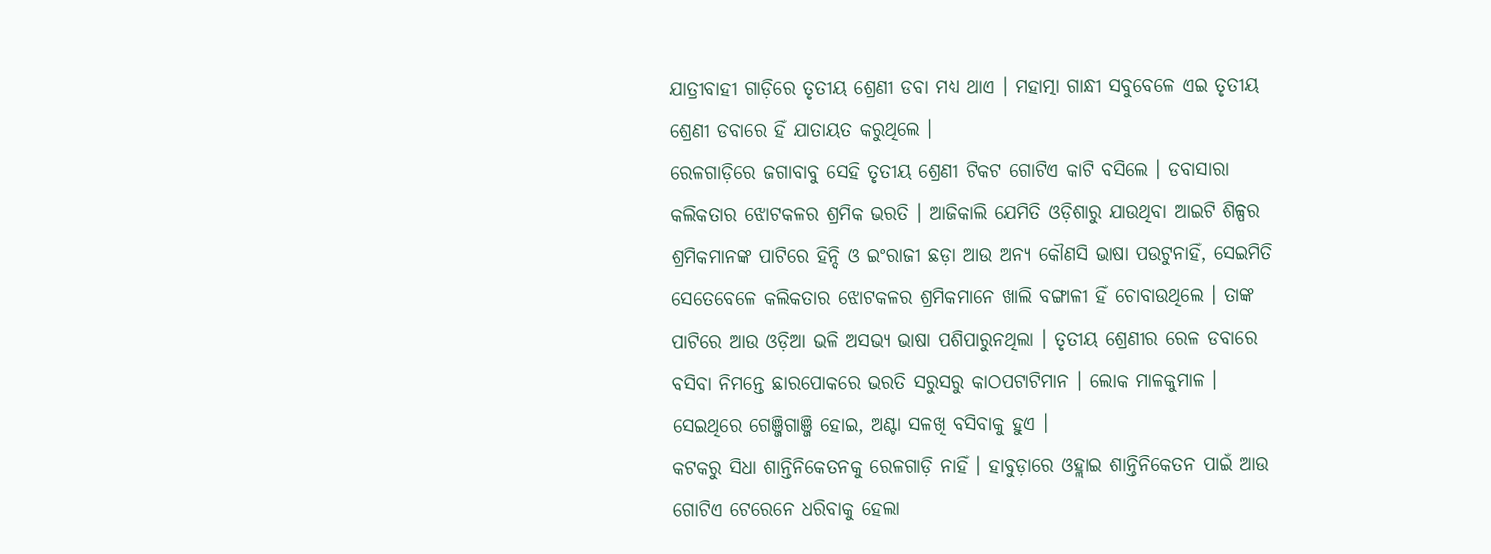ଯାତ୍ରୀବାହୀ ଗାଡ଼ିରେ ତୃତୀୟ ଶ୍ରେଣୀ ଡବା ମଧ୍ୟ ଥାଏ । ମହାତ୍ମା ଗାନ୍ଧୀ ସବୁବେଳେ ଏଇ ତୃତୀୟ ଶ୍ରେଣୀ ଡବାରେ ହିଁ ଯାତାୟତ କରୁଥିଲେ ।
ରେଳଗାଡ଼ିରେ ଜଗାବାବୁ ସେହି ତୃତୀୟ ଶ୍ରେଣୀ ଟିକଟ ଗୋଟିଏ କାଟି ବସିଲେ । ଡବାସାରା କଲିକତାର ଝୋଟକଳର ଶ୍ରମିକ ଭରତି । ଆଜିକାଲି ଯେମିତି ଓଡ଼ିଶାରୁ ଯାଉଥିବା ଆଇଟି ଶିଳ୍ପର ଶ୍ରମିକମାନଙ୍କ ପାଟିରେ ହିନ୍ଦି ଓ ଇଂରାଜୀ ଛଡ଼ା ଆଉ ଅନ୍ୟ କୌଣସି ଭାଷା ପଉଟୁନାହିଁ, ସେଇମିତି ସେତେବେଳେ କଲିକତାର ଝୋଟକଳର ଶ୍ରମିକମାନେ ଖାଲି ବଙ୍ଗାଳୀ ହିଁ ଚୋବାଉଥିଲେ । ତାଙ୍କ ପାଟିରେ ଆଉ ଓଡ଼ିଆ ଭଳି ଅସଭ୍ୟ ଭାଷା ପଶିପାରୁନଥିଲା । ତୃତୀୟ ଶ୍ରେଣୀର ରେଳ ଡବାରେ ବସିବା ନିମନ୍ତେ ଛାରପୋକରେ ଭରତି ସରୁସରୁ କାଠପଟାଟିମାନ । ଲୋକ ମାଳକୁମାଳ । ସେଇଥିରେ ଗେଞ୍ଜିଗାଞ୍ଜି ହୋଇ, ଅଣ୍ଟା ସଳଖି ବସିବାକୁ ହୁଏ ।
କଟକରୁ ସିଧା ଶାନ୍ତିନିକେତନକୁ ରେଳଗାଡ଼ି ନାହିଁ । ହାବୁଡ଼ାରେ ଓହ୍ଲାଇ ଶାନ୍ତିନିକେତନ ପାଇଁ ଆଉ ଗୋଟିଏ ଟେରେନେ ଧରିବାକୁ ହେଲା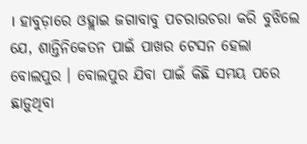। ହାବୁଡ଼ାରେ ଓହ୍ଲାଇ ଜଗାବାବୁ ପଚରାଉଚରା କରି ବୁଝିଲେ ଯେ, ଶାନ୍ତିନିକେତନ ପାଇଁ ପାଖର ଟେସନ ହେଲା ବୋଲପୁର । ବୋଲପୁର ଯିବା ପାଇଁ କିଛି ସମୟ ପରେ ଛାଡ଼ୁଥିବା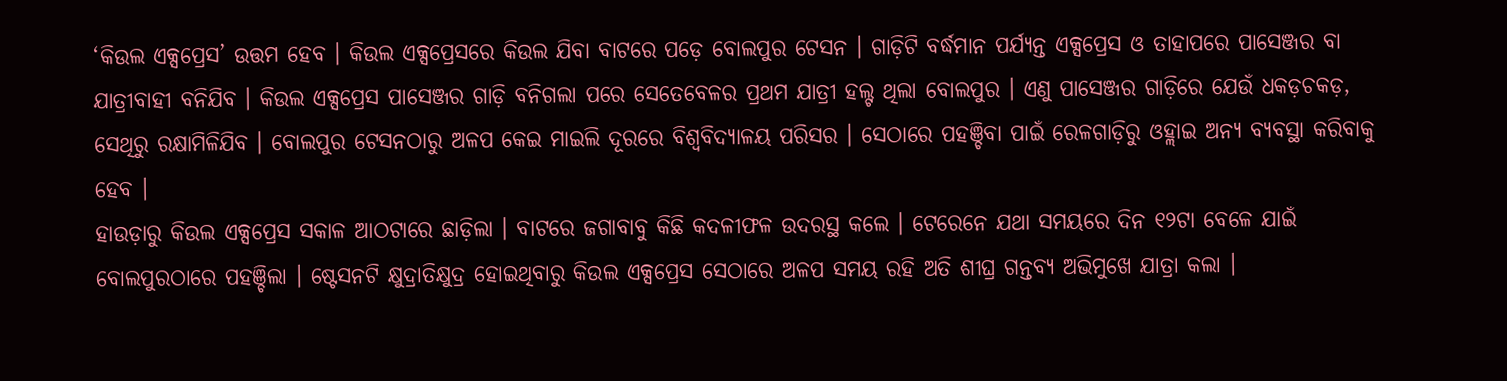‘କିଉଲ ଏକ୍ସପ୍ରେସ’ ଉତ୍ତମ ହେବ । କିଉଲ ଏକ୍ସପ୍ରେସରେ କିଉଲ ଯିବା ବାଟରେ ପଡ଼େ ବୋଲପୁର ଟେସନ । ଗାଡ଼ିଟି ବର୍ଦ୍ଧମାନ ପର୍ଯ୍ୟନ୍ତ ଏକ୍ସପ୍ରେସ ଓ ତାହାପରେ ପାସେଞ୍ଜର ବା ଯାତ୍ରୀବାହୀ ବନିଯିବ । କିଉଲ ଏକ୍ସପ୍ରେସ ପାସେଞ୍ଜର ଗାଡ଼ି ବନିଗଲା ପରେ ସେତେବେଳର ପ୍ରଥମ ଯାତ୍ରୀ ହଲ୍ଟ ଥିଲା ବୋଲପୁର । ଏଣୁ ପାସେଞ୍ଜର ଗାଡ଼ିରେ ଯେଉଁ ଧକଡ଼ଚକଡ଼, ସେଥିରୁ ରକ୍ଷାମିଳିଯିବ । ବୋଲପୁର ଟେସନଠାରୁ ଅଳପ କେଇ ମାଇଲି ଦୂରରେ ବିଶ୍ୱବିଦ୍ୟାଳୟ ପରିସର । ସେଠାରେ ପହଞ୍ଚିବା ପାଇଁ ରେଳଗାଡ଼ିରୁ ଓହ୍ଲାଇ ଅନ୍ୟ ବ୍ୟବସ୍ଥା କରିବାକୁ ହେବ ।
ହାଉଡ଼ାରୁ କିଉଲ ଏକ୍ସପ୍ରେସ ସକାଳ ଆଠଟାରେ ଛାଡ଼ିଲା । ବାଟରେ ଜଗାବାବୁ କିଛି କଦଳୀଫଳ ଉଦରସ୍ଥ କଲେ । ଟେରେନେ ଯଥା ସମୟରେ ଦିନ ୧୨ଟା ବେଳେ ଯାଇଁ ବୋଲପୁରଠାରେ ପହଞ୍ଚିଲା । ଷ୍ଟେସନଟି କ୍ଷୁଦ୍ରାତିକ୍ଷୁଦ୍ର ହୋଇଥିବାରୁ କିଉଲ ଏକ୍ସପ୍ରେସ ସେଠାରେ ଅଳପ ସମୟ ରହି ଅତି ଶୀଘ୍ର ଗନ୍ତବ୍ୟ ଅଭିମୁଖେ ଯାତ୍ରା କଲା ।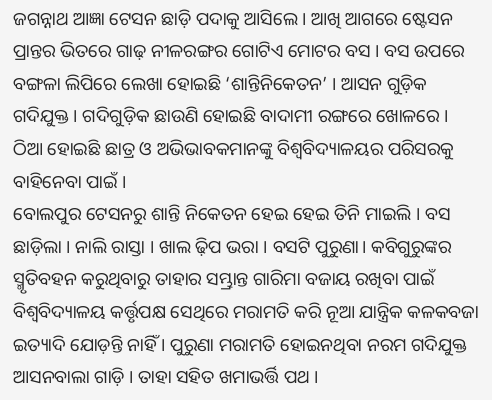ଜଗନ୍ନାଥ ଆଜ୍ଞା ଟେସନ ଛାଡ଼ି ପଦାକୁ ଆସିଲେ । ଆଖି ଆଗରେ ଷ୍ଟେସନ ପ୍ରାନ୍ତର ଭିତରେ ଗାଢ଼ ନୀଳରଙ୍ଗର ଗୋଟିଏ ମୋଟର ବସ । ବସ ଉପରେ ବଙ୍ଗଳା ଲିପିରେ ଲେଖା ହୋଇଛି ‘ଶାନ୍ତିନିକେତନ’ । ଆସନ ଗୁଡ଼ିକ ଗଦିଯୁକ୍ତ । ଗଦିଗୁଡ଼ିକ ଛାଉଣି ହୋଇଛି ବାଦାମୀ ରଙ୍ଗରେ ଖୋଳରେ । ଠିଆ ହୋଇଛି ଛାତ୍ର ଓ ଅଭିଭାବକମାନଙ୍କୁ ବିଶ୍ୱବିଦ୍ୟାଳୟର ପରିସରକୁ ବାହିନେବା ପାଇଁ ।
ବୋଲପୁର ଟେସନରୁ ଶାନ୍ତି ନିକେତନ ହେଇ ହେଇ ତିନି ମାଇଲି । ବସ ଛାଡ଼ିଲା । ନାଲି ରାସ୍ତା । ଖାଲ ଢ଼ିପ ଭରା । ବସଟି ପୁରୁଣା। କବିଗୁରୁଙ୍କର ସ୍ମୃତିବହନ କରୁଥିବାରୁ ତାହାର ସମ୍ଭ୍ରାନ୍ତ ଗାରିମା ବଜାୟ ରଖିବା ପାଇଁ ବିଶ୍ୱବିଦ୍ୟାଳୟ କର୍ତ୍ତୃପକ୍ଷ ସେଥିରେ ମରାମତି କରି ନୂଆ ଯାନ୍ତ୍ରିକ କଳକବଜା ଇତ୍ୟାଦି ଯୋଡ଼ନ୍ତି ନାହିଁ । ପୁରୁଣା ମରାମତି ହୋଇନଥିବା ନରମ ଗଦିଯୁକ୍ତ ଆସନବାଲା ଗାଡ଼ି । ତାହା ସହିତ ଖମାଭର୍ତ୍ତି ପଥ ।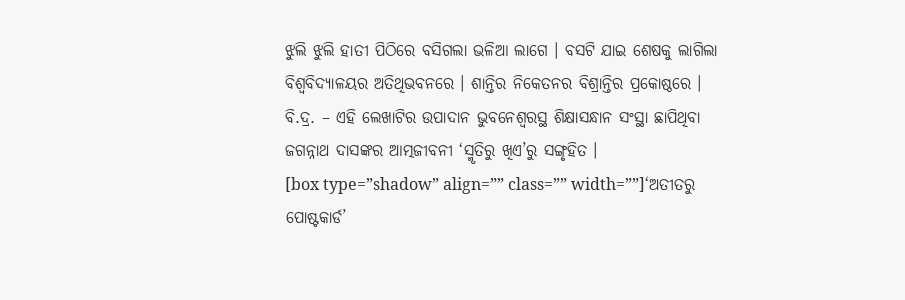ଝୁଲି ଝୁଲି ହାତୀ ପିଠିରେ ବସିଗଲା ଭଳିଆ ଲାଗେ । ବସଟି ଯାଇ ଶେଷକୁ ଲାଗିଲା ବିଶ୍ୱବିଦ୍ୟାଳୟର ଅତିଥିଭବନରେ । ଶାନ୍ତିର ନିକେତନର ବିଶ୍ରାନ୍ତିର ପ୍ରକୋଷ୍ଠରେ ।
ବି.ଦ୍ର. – ଏହି ଲେଖାଟିର ଉପାଦାନ ଭୁବନେଶ୍ୱରସ୍ଥ ଶିକ୍ଷାସନ୍ଧାନ ସଂସ୍ଥା ଛାପିଥିବା ଜଗନ୍ନାଥ ଦାସଙ୍କର ଆତ୍ମଜୀବନୀ ‘ସ୍ମୃତିରୁ ଖିଏ’ରୁ ସଙ୍ଗୃହିତ ।
[box type=”shadow” align=”” class=”” width=””]‘ଅତୀତରୁ ପୋଷ୍ଟକାର୍ଡ’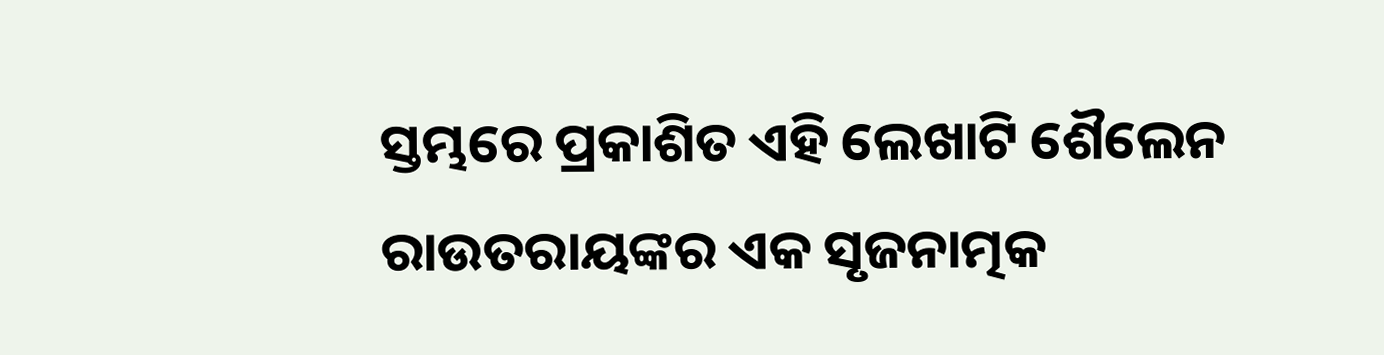ସ୍ତମ୍ଭରେ ପ୍ରକାଶିତ ଏହି ଲେଖାଟି ଶୈଲେନ ରାଉତରାୟଙ୍କର ଏକ ସୃଜନାତ୍ମକ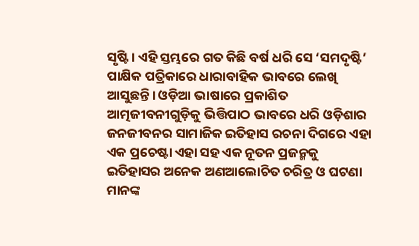ସୃଷ୍ଟି । ଏହି ସ୍ତମ୍ଭରେ ଗତ କିଛି ବର୍ଷ ଧରି ସେ ‘ସମଦୃଷ୍ଟି’ ପାକ୍ଷିକ ପତ୍ରିକାରେ ଧାରାବାହିକ ଭାବରେ ଲେଖି ଆସୁଛନ୍ତି। ଓଡ଼ିଆ ଭାଷାରେ ପ୍ରକାଶିତ ଆତ୍ମଜୀବନୀଗୁଡ଼ିକୁ ଭିତ୍ତିପାଠ ଭାବରେ ଧରି ଓଡ଼ିଶାର ଜନଜୀବନର ସାମାଜିକ ଇତିହାସ ରଚନା ଦିଗରେ ଏହା ଏକ ପ୍ରଚେଷ୍ଟା ଏହା ସହ ଏକ ନୂତନ ପ୍ରଜନ୍ମକୁ ଇତିହାସର ଅନେକ ଅଣଆଲୋଚିତ ଚରିତ୍ର ଓ ଘଟଣା ମାନଙ୍କ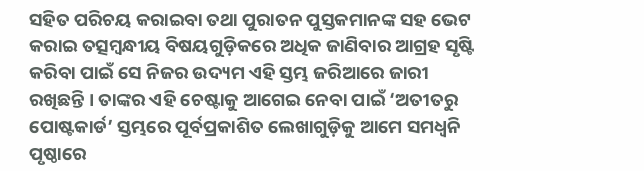ସହିତ ପରିଚୟ କରାଇବା ତଥା ପୁରାତନ ପୁସ୍ତକମାନଙ୍କ ସହ ଭେଟ କରାଇ ତତ୍ସମ୍ବନ୍ଧୀୟ ବିଷୟଗୁଡ଼ିକରେ ଅଧିକ ଜାଣିବାର ଆଗ୍ରହ ସୃଷ୍ଟି କରିବା ପାଇଁ ସେ ନିଜର ଉଦ୍ୟମ ଏହି ସ୍ତମ୍ଭ ଜରିଆରେ ଜାରୀ ରଖିଛନ୍ତି । ତାଙ୍କର ଏହି ଚେଷ୍ଟାକୁ ଆଗେଇ ନେବା ପାଇଁ ‘ଅତୀତରୁ ପୋଷ୍ଟକାର୍ଡ’ ସ୍ତମ୍ଭରେ ପୂର୍ବପ୍ରକାଶିତ ଲେଖାଗୁଡ଼ିକୁ ଆମେ ସମଧ୍ୱନି ପୃଷ୍ଠାରେ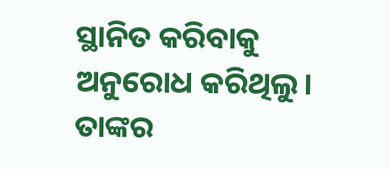ସ୍ଥାନିତ କରିବାକୁ ଅନୁରୋଧ କରିଥିଲୁ। ତାଙ୍କର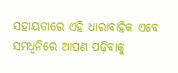ସହାୟତାରେ ଏହି ଧାରାବାହିକ ଏବେ ସମଧ୍ୱନିରେ ଆପଣ ପଢ଼ିବାକୁ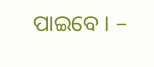ପାଇବେ । –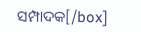ସମ୍ପାଦକ[/box]